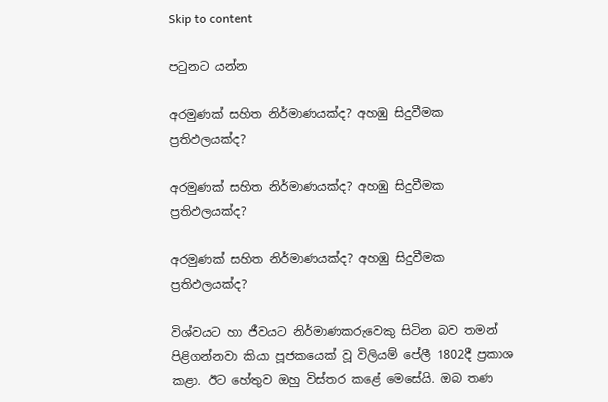Skip to content

පටුනට යන්න

අරමුණක් සහිත නිර්මාණයක්ද? අහඹු සිදුවීමක ප්‍රතිඵලයක්ද?

අරමුණක් සහිත නිර්මාණයක්ද? අහඹු සිදුවීමක ප්‍රතිඵලයක්ද?

අරමුණක් සහිත නිර්මාණයක්ද? අහඹු සිදුවීමක ප්‍රතිඵලයක්ද?

විශ්වයට හා ජීවයට නිර්මාණකරුවෙකු සිටින බව තමන් පිළිගන්නවා කියා පූජකයෙක් වූ විලියම් පේලී 1802දී ප්‍රකාශ කළා. ඊට හේතුව ඔහු විස්තර කළේ මෙසේයි. ඔබ තණ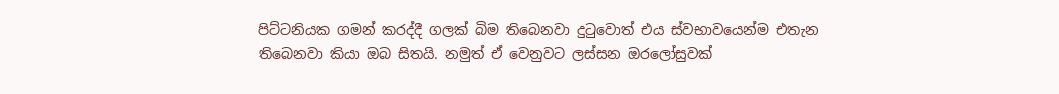පිට්ටනියක ගමන් කරද්දී ගලක් බිම තිබෙනවා දුටුවොත් එය ස්වභාවයෙන්ම එතැන තිබෙනවා කියා ඔබ සිතයි. නමුත් ඒ වෙනුවට ලස්සන ඔරලෝසුවක්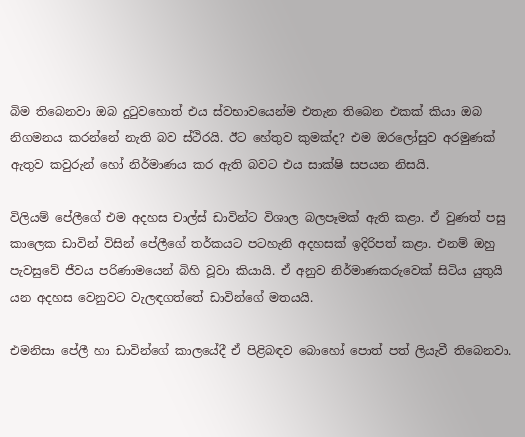බිම තිබෙනවා ඔබ දුටුවහොත් එය ස්වභාවයෙන්ම එතැන තිබෙන එකක් කියා ඔබ නිගමනය කරන්නේ නැති බව ස්ථිරයි. ඊට හේතුව කුමක්ද? එම ඔරලෝසුව අරමුණක් ඇතුව කවුරුන් හෝ නිර්මාණය කර ඇති බවට එය සාක්ෂි සපයන නිසයි.

විලියම් පේලීගේ එම අදහස චාල්ස් ඩාවින්ට විශාල බලපෑමක් ඇති කළා. ඒ වුණත් පසු කාලෙක ඩාවින් විසින් පේලීගේ තර්කයට පටහැනි අදහසක් ඉදිරිපත් කළා. එනම් ඔහු පැවසුවේ ජීවය පරිණාමයෙන් බිහි වූවා කියායි. ඒ අනුව නිර්මාණකරුවෙක් සිටිය යුතුයි යන අදහස වෙනුවට වැලඳගත්තේ ඩාවින්ගේ මතයයි.

එමනිසා පේලී හා ඩාවින්ගේ කාලයේදී ඒ පිළිබඳව බොහෝ පොත් පත් ලියැවී තිබෙනවා.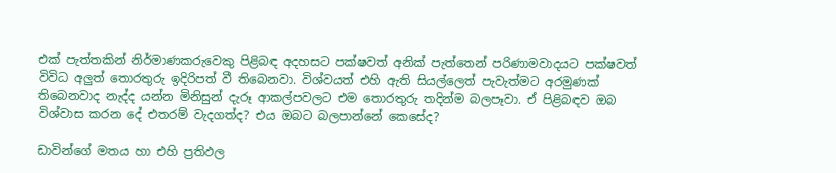එක් පැත්තකින් නිර්මාණකරුවෙකු පිළිබඳ අදහසට පක්ෂවත් අනික් පැත්තෙන් පරිණාමවාදයට පක්ෂවත් විවිධ අලුත් තොරතුරු ඉදිරිපත් වී තිබෙනවා. විශ්වයත් එහි ඇති සියල්ලෙත් පැවැත්මට අරමුණක් තිබෙනවාද නැද්ද යන්න මිනිසුන් දැරූ ආකල්පවලට එම තොරතුරු තදින්ම බලපෑවා. ඒ පිළිබඳව ඔබ විශ්වාස කරන දේ එතරම් වැදගත්ද? එය ඔබට බලපාන්නේ කෙසේද?

ඩාවින්ගේ මතය හා එහි ප්‍රතිඵල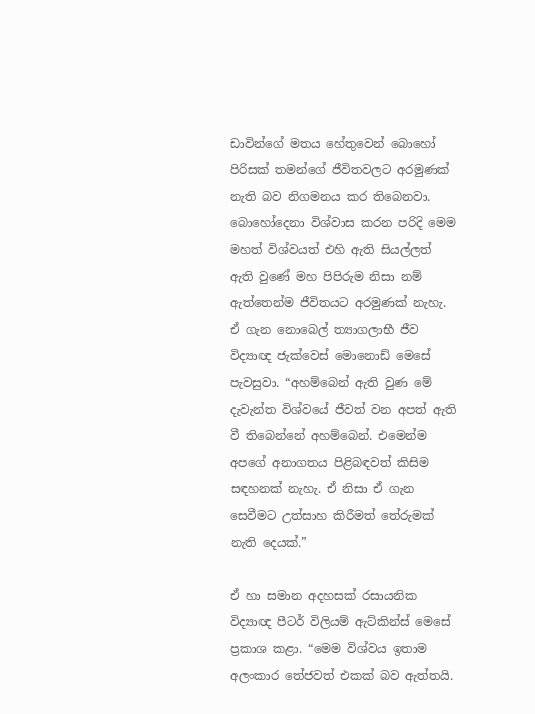ඩාවින්ගේ මතය හේතුවෙන් බොහෝ පිරිසක් තමන්ගේ ජීවිතවලට අරමුණක් නැති බව නිගමනය කර තිබෙනවා. බොහෝදෙනා විශ්වාස කරන පරිදි මෙම මහත් විශ්වයත් එහි ඇති සියල්ලත් ඇති වුණේ මහ පිපිරුම නිසා නම් ඇත්තෙන්ම ජීවිතයට අරමුණක් නැහැ. ඒ ගැන නොබෙල් ත්‍යාගලාභී ජීව විද්‍යාඥ ජැක්වෙස් මොනොඩ් මෙසේ පැවසුවා. “අහම්බෙන් ඇති වුණ මේ දැවැන්ත විශ්වයේ ජීවත් වන අපත් ඇති වී තිබෙන්නේ අහම්බෙන්. එමෙන්ම අපගේ අනාගතය පිළිබඳවත් කිසිම සඳහනක් නැහැ. ඒ නිසා ඒ ගැන සෙවීමට උත්සාහ කිරීමත් තේරුමක් නැති දෙයක්.”

ඒ හා සමාන අදහසක් රසායනික විද්‍යාඥ පීටර් විලියම් ඇට්කින්ස් මෙසේ ප්‍රකාශ කළා. “මෙම විශ්වය ඉතාම අලංකාර තේජවත් එකක් බව ඇත්තයි.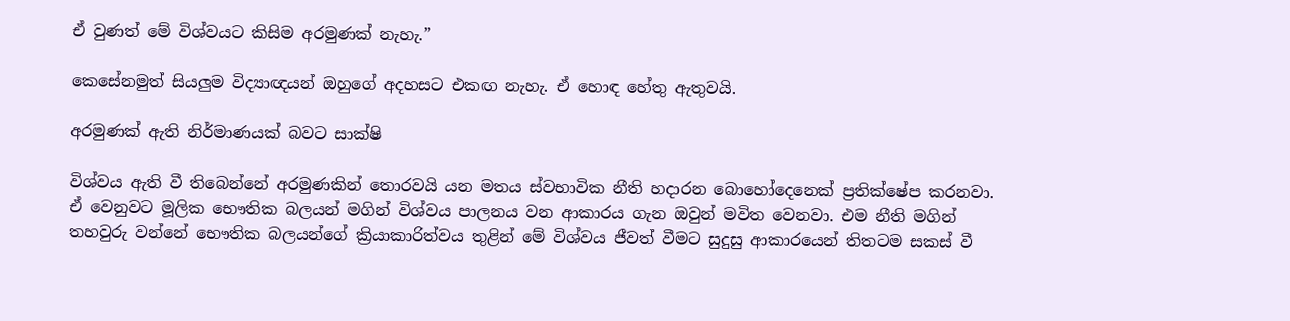ඒ වුණත් මේ විශ්වයට කිසිම අරමුණක් නැහැ.”

කෙසේනමුත් සියලුම විද්‍යාඥයන් ඔහුගේ අදහසට එකඟ නැහැ. ඒ හොඳ හේතු ඇතුවයි.

අරමුණක් ඇති නිර්මාණයක් බවට සාක්ෂි

විශ්වය ඇති වී තිබෙන්නේ අරමුණකින් තොරවයි යන මතය ස්වභාවික නීති හදාරන බොහෝදෙනෙක් ප්‍රතික්ෂේප කරනවා. ඒ වෙනුවට මූලික භෞතික බලයන් මගින් විශ්වය පාලනය වන ආකාරය ගැන ඔවුන් මවිත වෙනවා. එම නීති මගින් තහවුරු වන්නේ භෞතික බලයන්ගේ ක්‍රියාකාරිත්වය තුළින් මේ විශ්වය ජීවත් වීමට සුදුසු ආකාරයෙන් තිතටම සකස් වී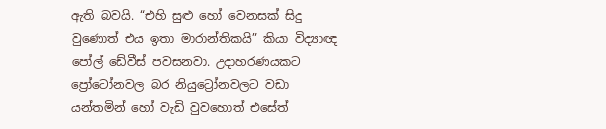ඇති බවයි. “එහි සුළු හෝ වෙනසක් සිදු වුණොත් එය ඉතා මාරාන්තිකයි” කියා විද්‍යාඥ පෝල් ඩේවීස් පවසනවා. උදාහරණයකට ප්‍රෝටෝනවල බර නියුට්‍රෝනවලට වඩා යන්තමින් හෝ වැඩි වුවහොත් එසේත්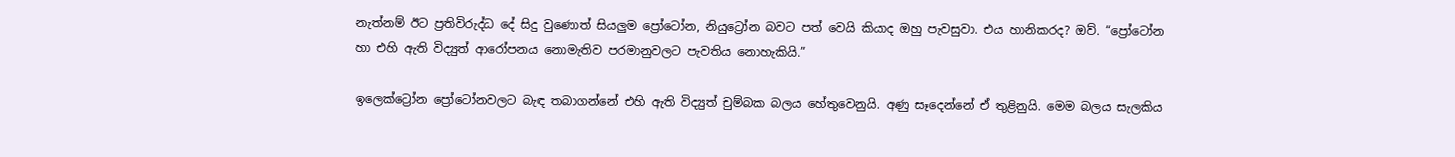නැත්නම් ඊට ප්‍රතිවිරුද්ධ දේ සිදු වුණොත් සියලුම ප්‍රෝටෝන, නියුට්‍රෝන බවට පත් වෙයි කියාද ඔහු පැවසුවා. එය හානිකරද? ඔව්. “ප්‍රෝටෝන හා එහි ඇති විද්‍යුත් ආරෝපනය නොමැතිව පරමානුවලට පැවතිය නොහැකියි.”

ඉලෙක්ට්‍රෝන ප්‍රෝටෝනවලට බැඳ තබාගන්නේ එහි ඇති විද්‍යුත් චුම්බක බලය හේතුවෙනුයි. අණු සෑදෙන්නේ ඒ තුළිනුයි. මෙම බලය සැලකිය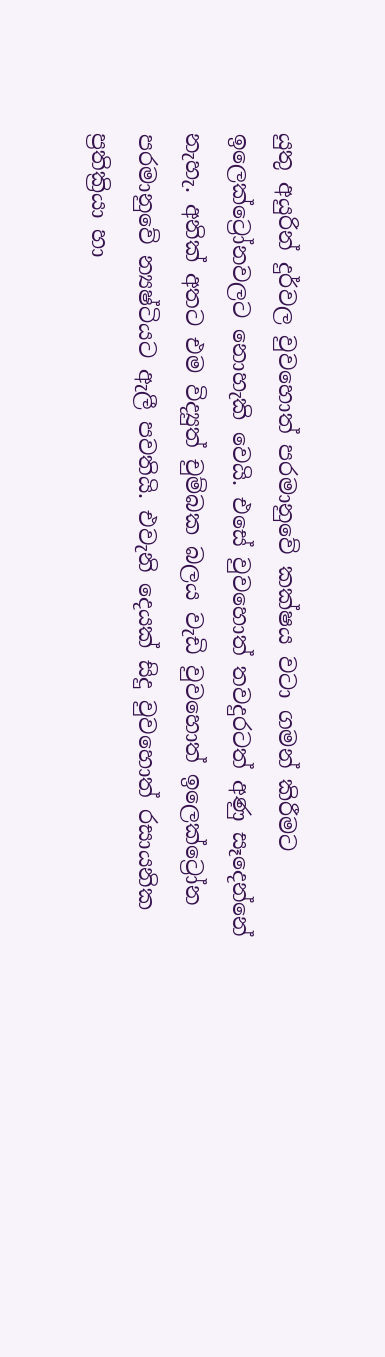යුතු අයුරින් දුර්වල වුවහොත් පරමානුවේ කක්ෂය වටා ගමන් කිරීමට ඉලෙක්ට්‍රෝනවලට නොහැකි වෙයි. එසේ වුවහොත් තවදුරටත් අණු සෑදෙන්නේ නැහැ. අනික් අතට එම විද්‍යුත් චුම්බක බලය වැඩි වුවහොත් ඉලෙක්ට්‍රෝන පරමානුවේ න්‍යෂ්ටියට ඇලී පවතියි. එවැනි දෙයක් සිදු වුවහොත් රසායනික ප්‍රතික්‍රියා හා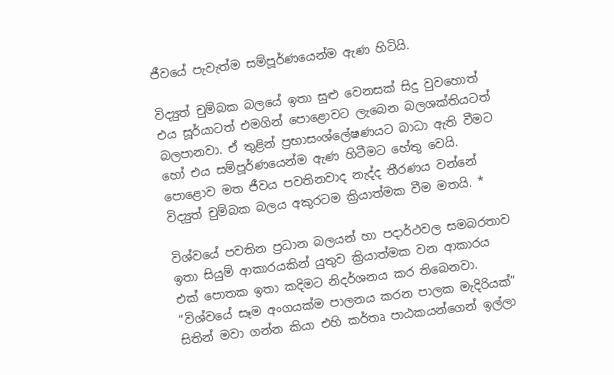ජීවයේ පැවැත්ම සම්පූර්ණයෙන්ම ඇණ හිටියි.

විද්‍යුත් චුම්බක බලයේ ඉතා සුළු වෙනසක් සිදු වුවහොත් එය සූර්යාටත් එමගින් පොළොවට ලැබෙන බලශක්තියටත් බලපානවා. ඒ තුළින් ප්‍රභාසංශ්ලේෂණයට බාධා ඇති වීමට හෝ එය සම්පූර්ණයෙන්ම ඇණ හිටීමට හේතු වෙයි. පොළොව මත ජීවය පවතිනවාද නැද්ද තීරණය වන්නේ විද්‍යුත් චුම්බක බලය අකුරටම ක්‍රියාත්මක වීම මතයි. *

විශ්වයේ පවතින ප්‍රධාන බලයන් හා පදාර්ථවල සමබරතාව ඉතා සියුම් ආකාරයකින් යුතුව ක්‍රියාත්මක වන ආකාරය එක් පොතක ඉතා කදිමට නිදර්ශනය කර තිබෙනවා. “විශ්වයේ සෑම අංගයක්ම පාලනය කරන පාලක මැදිරියක්” සිතින් මවා ගන්න කියා එහි කර්තෘ පාඨකයන්ගෙන් ඉල්ලා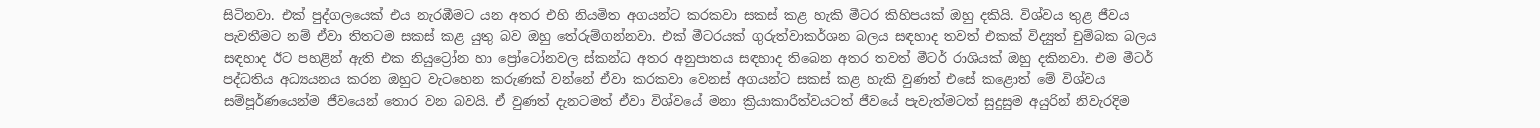සිටිනවා. එක් පුද්ගලයෙක් එය නැරඹීමට යන අතර එහි නියමිත අගයන්ට කරකවා සකස් කළ හැකි මීටර කිහිපයක් ඔහු දකියි. විශ්වය තුළ ජීවය පැවතීමට නම් ඒවා තිතටම සකස් කළ යුතු බව ඔහු තේරුම්ගන්නවා. එක් මීටරයක් ගුරුත්වාකර්ශන බලය සඳහාද තවත් එකක් විද්‍යුත් චුම්බක බලය සඳහාද ඊට පහළින් ඇති එක නියුට්‍රෝන හා ප්‍රෝටෝනවල ස්කන්ධ අතර අනුපාතය සඳහාද තිබෙන අතර තවත් මීටර් රාශියක් ඔහු දකිනවා. එම මීටර් පද්ධතිය අධ්‍යයනය කරන ඔහුට වැටහෙන කරුණක් වන්නේ ඒවා කරකවා වෙනස් අගයන්ට සකස් කළ හැකි වුණත් එසේ කළොත් මේ විශ්වය සම්පූර්ණයෙන්ම ජීවයෙන් තොර වන බවයි. ඒ වුණත් දැනටමත් ඒවා විශ්වයේ මනා ක්‍රියාකාරීත්වයටත් ජීවයේ පැවැත්මටත් සුදුසුම අයුරින් නිවැරදිම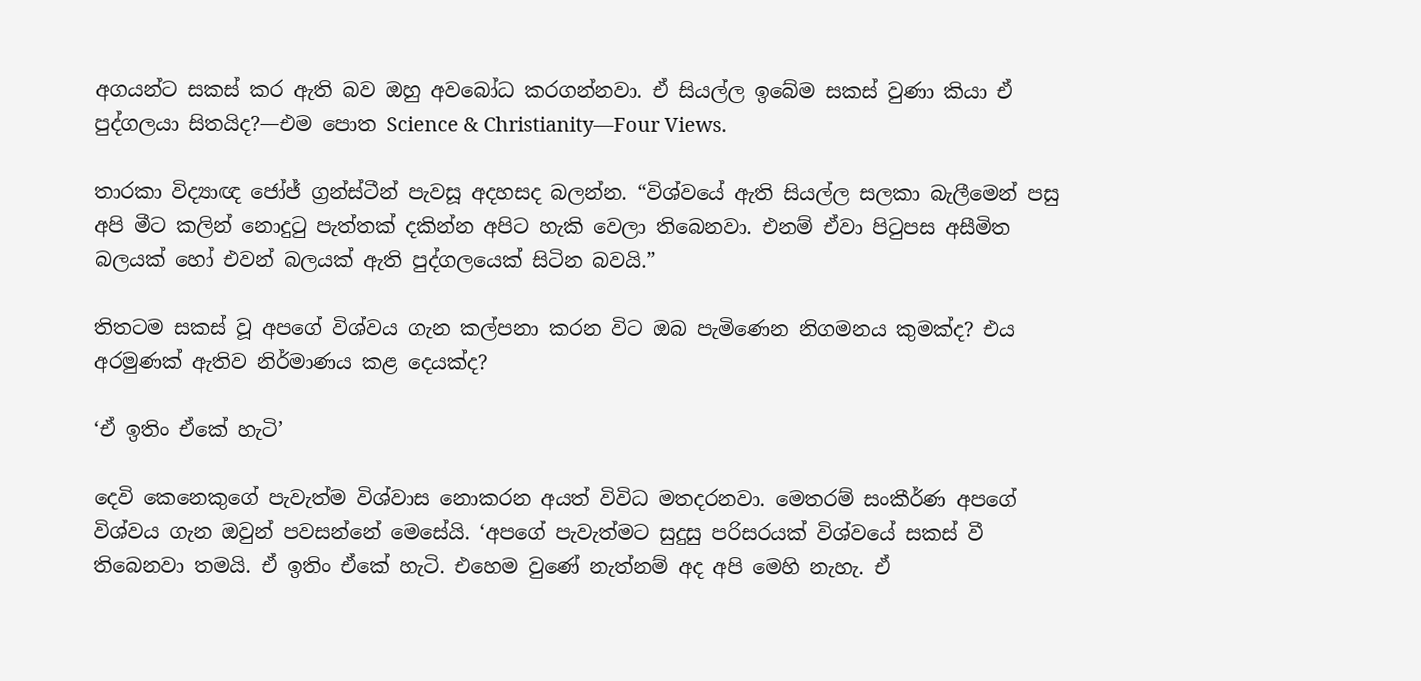අගයන්ට සකස් කර ඇති බව ඔහු අවබෝධ කරගන්නවා. ඒ සියල්ල ඉබේම සකස් වුණා කියා ඒ පුද්ගලයා සිතයිද?—එම පොත Science & Christianity—Four Views.

තාරකා විද්‍යාඥ ජෝජ් ග්‍රන්ස්ටීන් පැවසූ අදහසද බලන්න. “විශ්වයේ ඇති සියල්ල සලකා බැලීමෙන් පසු අපි මීට කලින් නොදුටු පැත්තක් දකින්න අපිට හැකි වෙලා තිබෙනවා. එනම් ඒවා පිටුපස අසීමිත බලයක් හෝ එවන් බලයක් ඇති පුද්ගලයෙක් සිටින බවයි.”

තිතටම සකස් වූ අපගේ විශ්වය ගැන කල්පනා කරන විට ඔබ පැමිණෙන නිගමනය කුමක්ද? එය අරමුණක් ඇතිව නිර්මාණය කළ දෙයක්ද?

‘ඒ ඉතිං ඒකේ හැටි’

දෙවි කෙනෙකුගේ පැවැත්ම විශ්වාස නොකරන අයත් විවිධ මතදරනවා. මෙතරම් සංකීර්ණ අපගේ විශ්වය ගැන ඔවුන් පවසන්නේ මෙසේයි. ‘අපගේ පැවැත්මට සුදුසු පරිසරයක් විශ්වයේ සකස් වී තිබෙනවා තමයි. ඒ ඉතිං ඒකේ හැටි. එහෙම වුණේ නැත්නම් අද අපි මෙහි නැහැ. ඒ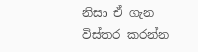නිසා ඒ ගැන විස්තර කරන්න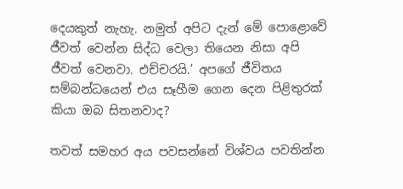දෙයකුත් නැහැ. නමුත් අපිට දැන් මේ පොළොවේ ජීවත් වෙන්න සිද්ධ වෙලා තියෙන නිසා අපි ජීවත් වෙනවා. එච්චරයි.’ අපගේ ජීවිතය සම්බන්ධයෙන් එය සෑහීම ගෙන දෙන පිළිතුරක් කියා ඔබ සිතනවාද?

තවත් සමහර අය පවසන්නේ විශ්වය පවතින්න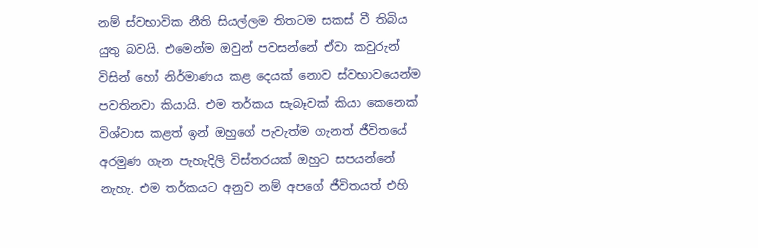නම් ස්වභාවික නීති සියල්ලම තිතටම සකස් වී තිබිය යුතු බවයි. එමෙන්ම ඔවුන් පවසන්නේ ඒවා කවුරුන් විසින් හෝ නිර්මාණය කළ දෙයක් නොව ස්වභාවයෙන්ම පවතිනවා කියායි. එම තර්කය සැබෑවක් කියා කෙනෙක් විශ්වාස කළත් ඉන් ඔහුගේ පැවැත්ම ගැනත් ජීවිතයේ අරමුණ ගැන පැහැදිලි විස්තරයක් ඔහුට සපයන්නේ නැහැ. එම තර්කයට අනුව නම් අපගේ ජීවිතයත් එහි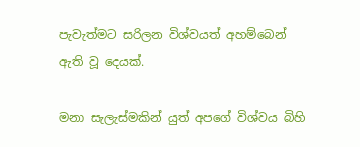පැවැත්මට සරිලන විශ්වයත් අහම්බෙන් ඇති වූ දෙයක්.

මනා සැලැස්මකින් යුත් අපගේ විශ්වය බිහි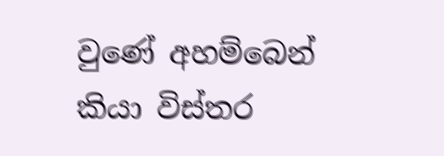වුණේ අහම්බෙන් කියා විස්තර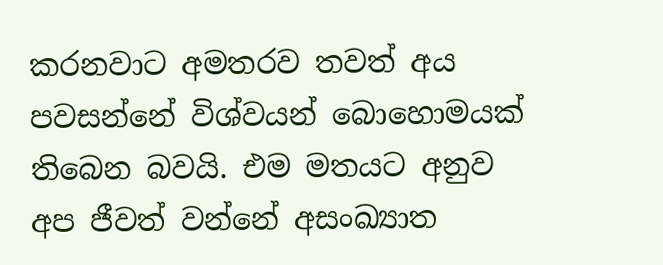කරනවාට අමතරව තවත් අය පවසන්නේ විශ්වයන් බොහොමයක් තිබෙන බවයි. එම මතයට අනුව අප ජීවත් වන්නේ අසංඛ්‍යාත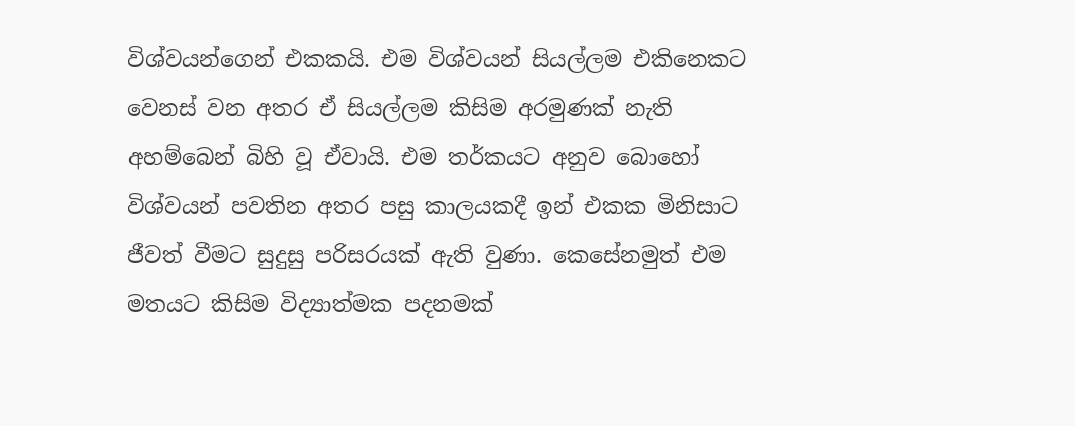විශ්වයන්ගෙන් එකකයි. එම විශ්වයන් සියල්ලම එකිනෙකට වෙනස් වන අතර ඒ සියල්ලම කිසිම අරමුණක් නැති අහම්බෙන් බිහි වූ ඒවායි. එම තර්කයට අනුව බොහෝ විශ්වයන් පවතින අතර පසු කාලයකදී ඉන් එකක මිනිසාට ජීවත් වීමට සුදුසු පරිසරයක් ඇති වුණා. කෙසේනමුත් එම මතයට කිසිම විද්‍යාත්මක පදනමක්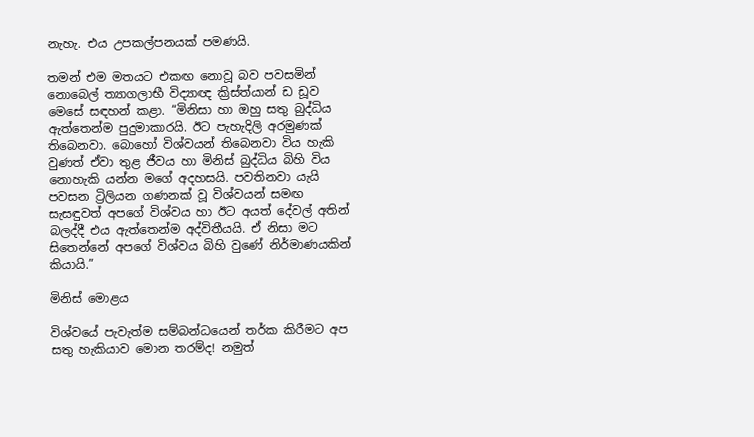නැහැ. එය උපකල්පනයක් පමණයි.

තමන් එම මතයට එකඟ නොවූ බව පවසමින් නොබෙල් ත්‍යාගලාභී විද්‍යාඥ ක්‍රිස්ත්යාන් ඩ ඩූව මෙසේ සඳහන් කළා. “මිනිසා හා ඔහු සතු බුද්ධිය ඇත්තෙන්ම පුදුමාකාරයි. ඊට පැහැදිලි අරමුණක් තිබෙනවා. බොහෝ විශ්වයන් තිබෙනවා විය හැකි වුණත් ඒවා තුළ ජීවය හා මිනිස් බුද්ධිය බිහි විය නොහැකි යන්න මගේ අදහසයි. පවතිනවා යැයි පවසන ට්‍රිලියන ගණනක් වූ විශ්වයන් සමඟ සැසඳුවත් අපගේ විශ්වය හා ඊට අයත් දේවල් අතින් බලද්දී එය ඇත්තෙන්ම අද්විතීයයි. ඒ නිසා මට සිතෙන්නේ අපගේ විශ්වය බිහි වුණේ නිර්මාණයකින් කියායි.”

මිනිස් මොළය

විශ්වයේ පැවැත්ම සම්බන්ධයෙන් තර්ක කිරීමට අප සතු හැකියාව මොන තරම්ද! නමුත්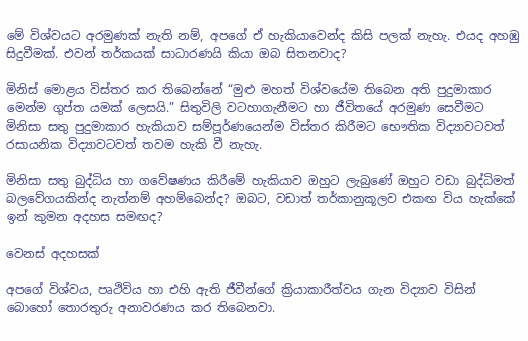මේ විශ්වයට අරමුණක් නැති නම්, අපගේ ඒ හැකියාවෙන්ද කිසි පලක් නැහැ. එයද අහඹු සිදුවීමක්. එවන් තර්කයක් සාධාරණයි කියා ඔබ සිතනවාද?

මිනිස් මොළය විස්තර කර තිබෙන්නේ “මුළු මහත් විශ්වයේම තිබෙන අති පුදුමාකාර මෙන්ම ගුප්ත යමක් ලෙසයි.” සිතුවිලි වටහාගැනීමට හා ජීවිතයේ අරමුණ සෙවීමට මිනිසා සතු පුදුමාකාර හැකියාව සම්පූර්ණයෙන්ම විස්තර කිරීමට භෞතික විද්‍යාවටවත් රසායනික විද්‍යාවටවත් තවම හැකි වී නැහැ.

මිනිසා සතු බුද්ධිය හා ගවේෂණය කිරීමේ හැකියාව ඔහුට ලැබුණේ ඔහුට වඩා බුද්ධිමත් බලවේගයකින්ද නැත්නම් අහම්බෙන්ද? ඔබට, වඩාත් තර්කානුකූලව එකඟ විය හැක්කේ ඉන් කුමන අදහස සමඟද?

වෙනස් අදහසක්

අපගේ විශ්වය, පෘථිවිය හා එහි ඇති ජීවීන්ගේ ක්‍රියාකාරීත්වය ගැන විද්‍යාව විසින් බොහෝ තොරතුරු අනාවරණය කර තිබෙනවා.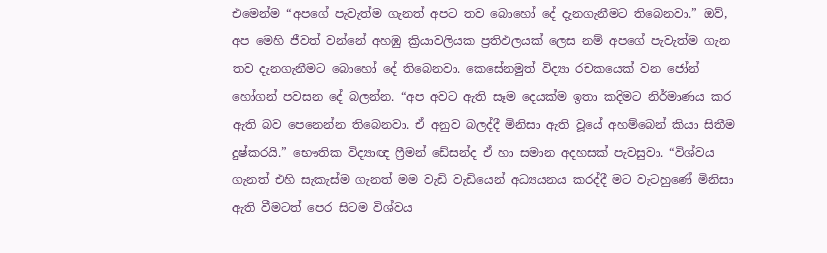එමෙන්ම “අපගේ පැවැත්ම ගැනත් අපට තව බොහෝ දේ දැනගැනීමට තිබෙනවා.” ඔව්, අප මෙහි ජීවත් වන්නේ අහඹු ක්‍රියාවලියක ප්‍රතිඵලයක් ලෙස නම් අපගේ පැවැත්ම ගැන තව දැනගැනීමට බොහෝ දේ තිබෙනවා. කෙසේනමුත් විද්‍යා රචකයෙක් වන ජෝන් හෝගන් පවසන දේ බලන්න. “අප අවට ඇති සෑම දෙයක්ම ඉතා කදිමට නිර්මාණය කර ඇති බව පෙනෙන්න තිබෙනවා. ඒ අනුව බලද්දී මිනිසා ඇති වූයේ අහම්බෙන් කියා සිතීම දුෂ්කරයි.” භෞතික විද්‍යාඥ ෆ්‍රීමන් ඩේසන්ද ඒ හා සමාන අදහසක් පැවසුවා. “විශ්වය ගැනත් එහි සැකැස්ම ගැනත් මම වැඩි වැඩියෙන් අධ්‍යයනය කරද්දී මට වැටහුණේ මිනිසා ඇති වීමටත් පෙර සිටම විශ්වය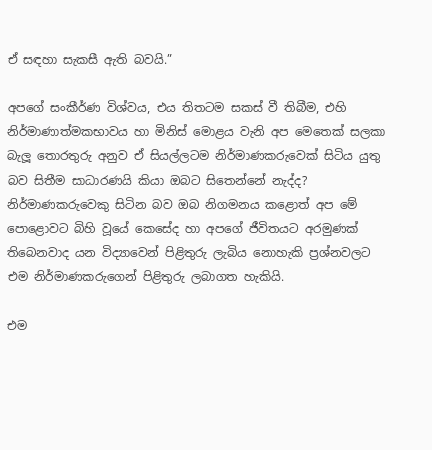ඒ සඳහා සැකසී ඇති බවයි.”

අපගේ සංකීර්ණ විශ්වය, එය තිතටම සකස් වී තිබීම, එහි නිර්මාණාත්මකභාවය හා මිනිස් මොළය වැනි අප මෙතෙක් සලකා බැලූ තොරතුරු අනුව ඒ සියල්ලටම නිර්මාණකරුවෙක් සිටිය යුතු බව සිතීම සාධාරණයි කියා ඔබට සිතෙන්නේ නැද්ද? නිර්මාණකරුවෙකු සිටින බව ඔබ නිගමනය කළොත් අප මේ පොළොවට බිහි වූයේ කෙසේද හා අපගේ ජීවිතයට අරමුණක් තිබෙනවාද යන විද්‍යාවෙන් පිළිතුරු ලැබිය නොහැකි ප්‍රශ්නවලට එම නිර්මාණකරුගෙන් පිළිතුරු ලබාගත හැකියි.

එම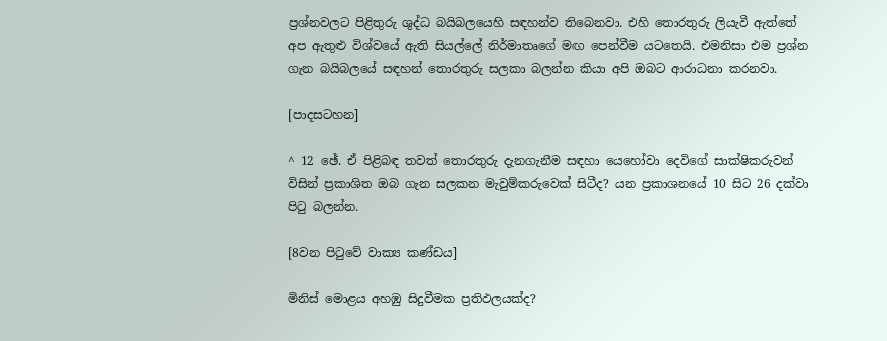ප්‍රශ්නවලට පිළිතුරු ශුද්ධ බයිබලයෙහි සඳහන්ව තිබෙනවා. එහි තොරතුරු ලියැවී ඇත්තේ අප ඇතුළු විශ්වයේ ඇති සියල්ලේ නිර්මාතෘගේ මඟ පෙන්වීම යටතෙයි. එමනිසා එම ප්‍රශ්න ගැන බයිබලයේ සඳහන් තොරතුරු සලකා බලන්න කියා අපි ඔබට ආරාධනා කරනවා.

[පාදසටහන]

^ 12 ඡේ. ඒ පිළිබඳ තවත් තොරතුරු දැනගැනීම සඳහා යෙහෝවා දෙවිගේ සාක්ෂිකරුවන් විසින් ප්‍රකාශිත ඔබ ගැන සලකන මැවුම්කරුවෙක් සිටීද? යන ප්‍රකාශනයේ 10 සිට 26 දක්වා පිටු බලන්න.

[8වන පිටුවේ වාක්‍ය කණ්ඩය]

මිනිස් මොළය අහඹු සිදුවීමක ප්‍රතිඵලයක්ද?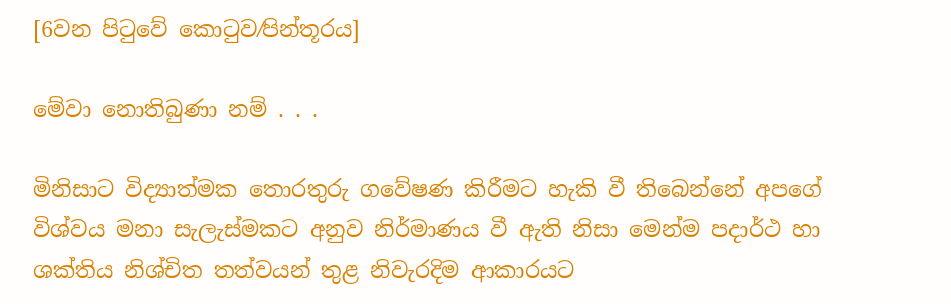[6වන පිටුවේ කොටුව⁄පින්තූරය]

මේවා නොතිබුණා නම් . . .

මිනිසාට විද්‍යාත්මක තොරතුරු ගවේෂණ කිරීමට හැකි වී තිබෙන්නේ අපගේ විශ්වය මනා සැලැස්මකට අනුව නිර්මාණය වී ඇති නිසා මෙන්ම පදාර්ථ හා ශක්තිය නිශ්චිත තත්වයන් තුළ නිවැරදිම ආකාරයට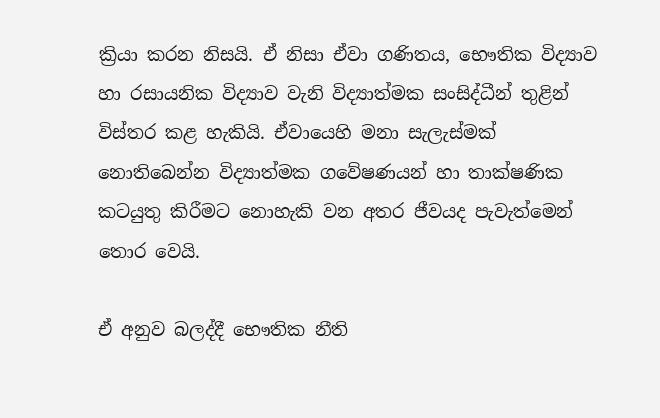ක්‍රියා කරන නිසයි. ඒ නිසා ඒවා ගණිතය, භෞතික විද්‍යාව හා රසායනික විද්‍යාව වැනි විද්‍යාත්මක සංසිද්ධීන් තුළින් විස්තර කළ හැකියි. ඒවායෙහි මනා සැලැස්මක් නොතිබෙන්න විද්‍යාත්මක ගවේෂණයන් හා තාක්ෂණික කටයුතු කිරීමට නොහැකි වන අතර ජීවයද පැවැත්මෙන් තොර වෙයි.

ඒ අනුව බලද්දී භෞතික නීති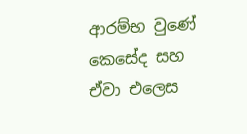ආරම්භ වුණේ කෙසේද සහ ඒවා එලෙස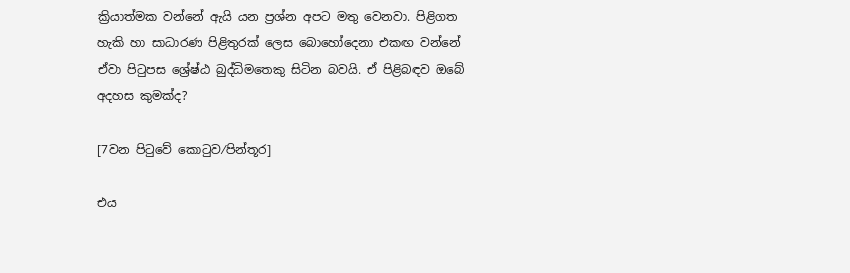ක්‍රියාත්මක වන්නේ ඇයි යන ප්‍රශ්න අපට මතු වෙනවා. පිළිගත හැකි හා සාධාරණ පිළිතුරක් ලෙස බොහෝදෙනා එකඟ වන්නේ ඒවා පිටුපස ශ්‍රේෂ්ඨ බුද්ධිමතෙකු සිටින බවයි. ඒ පිළිබඳව ඔබේ අදහස කුමක්ද?

[7වන පිටුවේ කොටුව⁄පින්තූර]

එය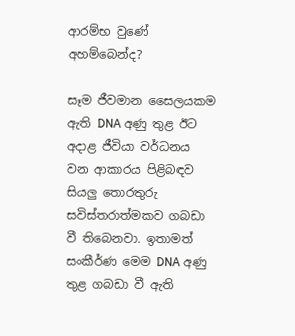ආරම්භ වුණේ අහම්බෙන්ද?

සෑම ජීවමාන සෛලයකම ඇති DNA අණු තුළ ඊට අදාළ ජීවියා වර්ධනය වන ආකාරය පිළිබඳව සියලු තොරතුරු සවිස්තරාත්මකව ගබඩා වී තිබෙනවා. ඉතාමත් සංකීර්ණ මෙම DNA අණු තුළ ගබඩා වී ඇති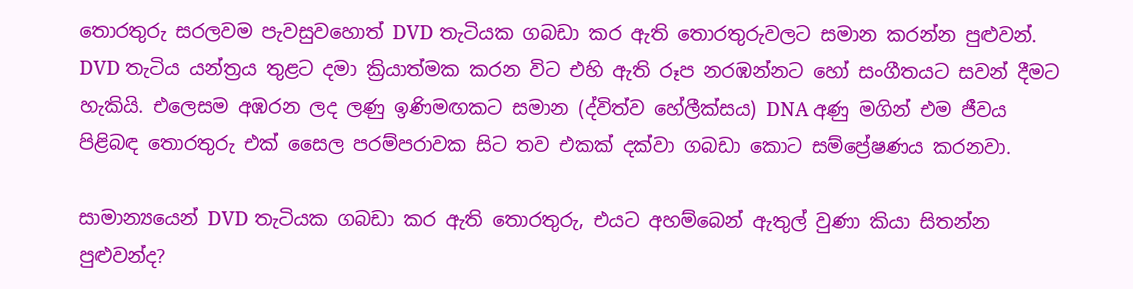තොරතුරු සරලවම පැවසුවහොත් DVD තැටියක ගබඩා කර ඇති තොරතුරුවලට සමාන කරන්න පුළුවන්. DVD තැටිය යන්ත්‍රය තුළට දමා ක්‍රියාත්මක කරන විට එහි ඇති රූප නරඹන්නට හෝ සංගීතයට සවන් දීමට හැකියි. එලෙසම අඹරන ලද ලණු ඉණිමඟකට සමාන (ද්විත්ව හේලීක්සය) DNA අණු මගින් එම ජීවය පිළිබඳ තොරතුරු එක් සෛල පරම්පරාවක සිට තව එකක් දක්වා ගබඩා කොට සම්ප්‍රේෂණය කරනවා.

සාමාන්‍යයෙන් DVD තැටියක ගබඩා කර ඇති තොරතුරු, එයට අහම්බෙන් ඇතුල් වුණා කියා සිතන්න පුළුවන්ද?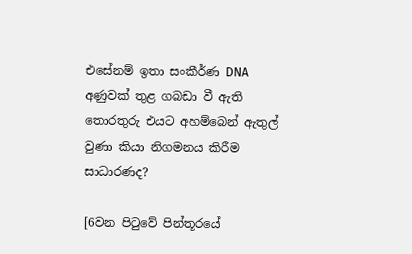එසේනම් ඉතා සංකීර්ණ DNA අණුවක් තුළ ගබඩා වී ඇති තොරතුරු එයට අහම්බෙන් ඇතුල් වුණා කියා නිගමනය කිරීම සාධාරණද?

[6වන පිටුවේ පින්තූරයේ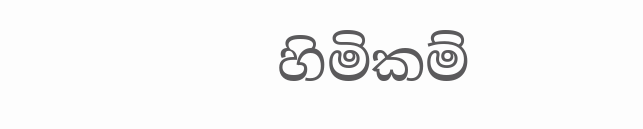හිමිකම්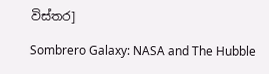විස්තර]

Sombrero Galaxy: NASA and The Hubble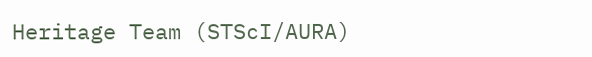Heritage Team (STScI/AURA)